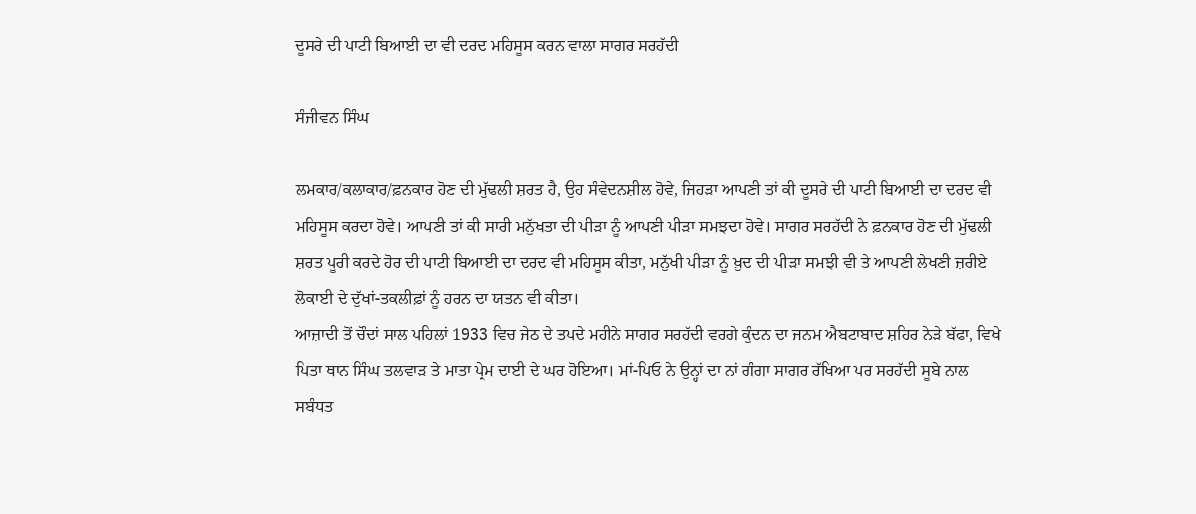ਦੂਸਰੇ ਦੀ ਪਾਟੀ ਬਿਆਈ ਦਾ ਵੀ ਦਰਦ ਮਹਿਸੂਸ ਕਰਨ ਵਾਲਾ ਸਾਗਰ ਸਰਹੱਦੀ

ਸੰਜੀਵਨ ਸਿੰਘ

ਲਮਕਾਰ/ਕਲਾਕਾਰ/ਫ਼ਨਕਾਰ ਹੋਣ ਦੀ ਮੁੱਢਲੀ ਸ਼ਰਤ ਹੈ, ਉਹ ਸੰਵੇਦਨਸ਼ੀਲ ਹੋਵੇ, ਜਿਹੜਾ ਆਪਣੀ ਤਾਂ ਕੀ ਦੂਸਰੇ ਦੀ ਪਾਟੀ ਬਿਆਈ ਦਾ ਦਰਦ ਵੀ ਮਹਿਸੂਸ ਕਰਦਾ ਹੋਵੇ। ਆਪਣੀ ਤਾਂ ਕੀ ਸਾਰੀ ਮਨੁੱਖਤਾ ਦੀ ਪੀੜਾ ਨੂੰ ਆਪਣੀ ਪੀੜਾ ਸਮਝਦਾ ਹੋਵੇ। ਸਾਗਰ ਸਰਹੱਦੀ ਨੇ ਫ਼ਨਕਾਰ ਹੋਣ ਦੀ ਮੁੱਢਲੀ ਸ਼ਰਤ ਪੂਰੀ ਕਰਦੇ ਹੋਰ ਦੀ ਪਾਟੀ ਬਿਆਈ ਦਾ ਦਰਦ ਵੀ ਮਹਿਸੂਸ ਕੀਤਾ, ਮਨੁੱਖੀ ਪੀੜਾ ਨੂੰ ਖ਼ੁਦ ਦੀ ਪੀੜਾ ਸਮਝੀ ਵੀ ਤੇ ਆਪਣੀ ਲੇਖਣੀ ਜ਼ਰੀਏ ਲੋਕਾਈ ਦੇ ਦੁੱਖਾਂ-ਤਕਲੀਫ਼ਾਂ ਨੂੰ ਹਰਨ ਦਾ ਯਤਨ ਵੀ ਕੀਤਾ।
ਆਜ਼ਾਦੀ ਤੋਂ ਚੌਦਾਂ ਸਾਲ ਪਹਿਲਾਂ 1933 ਵਿਚ ਜੇਠ ਦੇ ਤਪਦੇ ਮਹੀਨੇ ਸਾਗਰ ਸਰਹੱਦੀ ਵਰਗੇ ਕੁੰਦਨ ਦਾ ਜਨਮ ਐਬਟਾਬਾਦ ਸ਼ਹਿਰ ਨੇੜੇ ਬੱਫਾ, ਵਿਖੇ ਪਿਤਾ ਥਾਨ ਸਿੰਘ ਤਲਵਾੜ ਤੇ ਮਾਤਾ ਪ੍ਰੇਮ ਦਾਈ ਦੇ ਘਰ ਹੋਇਆ। ਮਾਂ-ਪਿਓ ਨੇ ਉਨ੍ਹਾਂ ਦਾ ਨਾਂ ਗੰਗਾ ਸਾਗਰ ਰੱਖਿਆ ਪਰ ਸਰਹੱਦੀ ਸੂਬੇ ਨਾਲ ਸਬੰਧਤ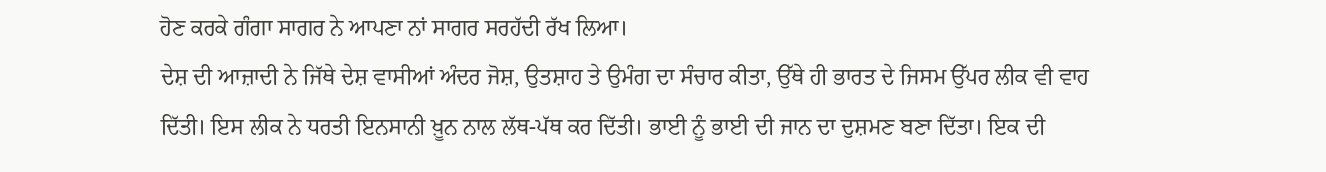ਹੋਣ ਕਰਕੇ ਗੰਗਾ ਸਾਗਰ ਨੇ ਆਪਣਾ ਨਾਂ ਸਾਗਰ ਸਰਹੱਦੀ ਰੱਖ ਲਿਆ।
ਦੇਸ਼ ਦੀ ਆਜ਼ਾਦੀ ਨੇ ਜਿੱਥੇ ਦੇਸ਼ ਵਾਸੀਆਂ ਅੰਦਰ ਜੋਸ਼, ਉਤਸ਼ਾਹ ਤੇ ਉਮੰਗ ਦਾ ਸੰਚਾਰ ਕੀਤਾ, ਉੱਥੇ ਹੀ ਭਾਰਤ ਦੇ ਜਿਸਮ ਉੱਪਰ ਲੀਕ ਵੀ ਵਾਹ ਦਿੱਤੀ। ਇਸ ਲੀਕ ਨੇ ਧਰਤੀ ਇਨਸਾਨੀ ਖ਼ੂਨ ਨਾਲ ਲੱਥ-ਪੱਥ ਕਰ ਦਿੱਤੀ। ਭਾਈ ਨੂੰ ਭਾਈ ਦੀ ਜਾਨ ਦਾ ਦੁਸ਼ਮਣ ਬਣਾ ਦਿੱਤਾ। ਇਕ ਦੀ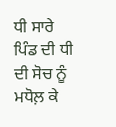ਧੀ ਸਾਰੇ ਪਿੰਡ ਦੀ ਧੀ ਦੀ ਸੋਚ ਨੂੰ ਮਧੋਲ਼ ਕੇ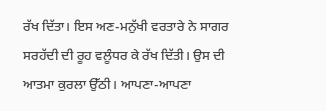ਰੱਖ ਦਿੱਤਾ। ਇਸ ਅਣ-ਮਨੁੱਖੀ ਵਰਤਾਰੇ ਨੇ ਸਾਗਰ ਸਰਹੱਦੀ ਦੀ ਰੂਹ ਵਲੂੰਧਰ ਕੇ ਰੱਖ ਦਿੱਤੀ। ਉਸ ਦੀ ਆਤਮਾ ਕੁਰਲਾ ਉੱਠੀ। ਆਪਣਾ-ਆਪਣਾ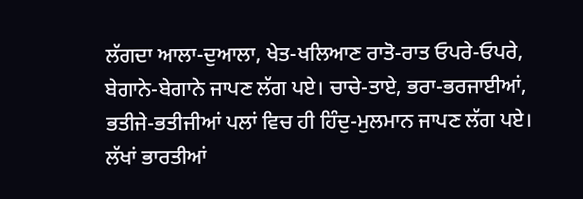ਲੱਗਦਾ ਆਲਾ-ਦੁਆਲਾ, ਖੇਤ-ਖਲਿਆਣ ਰਾਤੋ-ਰਾਤ ਓਪਰੇ-ਓਪਰੇ, ਬੇਗਾਨੇ-ਬੇਗਾਨੇ ਜਾਪਣ ਲੱਗ ਪਏ। ਚਾਚੇ-ਤਾਏ, ਭਰਾ-ਭਰਜਾਈਆਂ, ਭਤੀਜੇ-ਭਤੀਜੀਆਂ ਪਲਾਂ ਵਿਚ ਹੀ ਹਿੰਦੁ-ਮੁਲਮਾਨ ਜਾਪਣ ਲੱਗ ਪਏ।
ਲੱਖਾਂ ਭਾਰਤੀਆਂ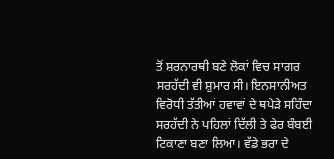ਤੋਂ ਸ਼ਰਨਾਰਥੀ ਬਣੇ ਲੋਕਾਂ ਵਿਚ ਸਾਗਰ ਸਰਹੱਦੀ ਵੀ ਸ਼ੁਮਾਰ ਸੀ। ਇਨਸਾਨੀਅਤ ਵਿਰੋਧੀ ਤੱਤੀਆਂ ਹਵਾਵਾਂ ਦੇ ਥਪੇੜੇ ਸਹਿੰਦਾ ਸਰਹੱਦੀ ਨੇ ਪਹਿਲਾਂ ਦਿੱਲੀ ਤੇ ਫੇਰ ਬੰਬਈ ਟਿਕਾਣਾ ਬਣਾ ਲਿਆ। ਵੱਡੇ ਭਰਾ ਦੇ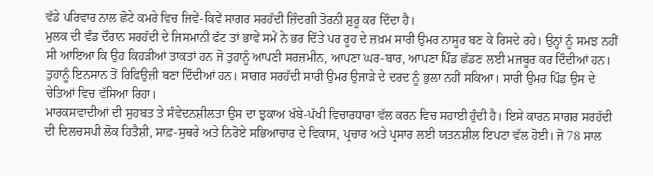ਵੱਡੇ ਪਰਿਵਾਰ ਨਾਲ ਛੋਟੇ ਕਮਰੇ ਵਿਚ ਜਿਵੇਂ-ਕਿਵੇਂ ਸਾਗਰ ਸਰਹੱਦੀ ਜ਼ਿੰਦਗੀ ਤੋਰਨੀ ਸ਼ੁਰੂ ਕਰ ਦਿੰਦਾ ਹੈ।
ਮੁਲਕ ਦੀ ਵੰਡ ਦੌਰਾਨ ਸਰਹੱਦੀ ਦੇ ਜਿਸਮਾਨੀ ਫੱਟ ਤਾਂ ਭਾਵੇਂ ਸਮੇਂ ਨੇ ਭਰ ਦਿੱਤੇ ਪਰ ਰੂਹ ਦੇ ਜ਼ਖ਼ਮ ਸਾਰੀ ਉਮਰ ਨਾਸੂਰ ਬਣ ਕੇ ਰਿਸਦੇ ਰਹੇ। ਉਨ੍ਹਾਂ ਨੂੰ ਸਮਝ ਨਹੀਂ ਸੀ ਆਇਆ ਕਿ ਉਹ ਕਿਹੜੀਆਂ ਤਾਕਤਾਂ ਹਨ ਜੋ ਤੁਹਾਨੂੰ ਆਪਣੀ ਸਰਜ਼ਮੀਨ, ਆਪਣਾ ਘਰ-ਬਾਰ, ਆਪਣਾ ਪਿੰਡ ਛੱਡਣ ਲਈ ਮਜਬੂਰ ਕਰ ਦਿੰਦੀਆਂ ਹਨ। ਤੁਹਾਨੂੰ ਇਨਸਾਨ ਤੋਂ ਰਿਫਿਉਜ਼ੀ ਬਣਾ ਦਿੰਦੀਆਂ ਹਨ। ਸਾਗਰ ਸਰਹੱਦੀ ਸਾਰੀ ਉਮਰ ਉਜਾੜੇ ਦੇ ਦਰਦ ਨੂੰ ਭੁਲਾ ਨਹੀਂ ਸਕਿਆ। ਸਾਰੀ ਉਮਰ ਪਿੰਡ ਉਸ ਦੇ ਚੇਤਿਆਂ ਵਿਚ ਵੱਸਿਆ ਰਿਹਾ।
ਮਾਰਕਸਵਾਦੀਆਂ ਦੀ ਸੁਹਬਤ ਤੇ ਸੰਵੇਦਨਸ਼ੀਲਤਾ ਉਸ ਦਾ ਝੁਕਾਅ ਖੱਬੇ-ਪੱਖੀ ਵਿਚਾਰਧਾਰਾ ਵੱਲ ਕਰਨ ਵਿਚ ਸਹਾਈ ਹੁੰਦੀ ਹੈ। ਇਸੇ ਕਾਰਨ ਸਾਗਰ ਸਰਹੱਦੀ ਦੀ ਦਿਲਚਸਪੀ ਲੋਕ ਹਿਤੈਸ਼ੀ, ਸਾਫ਼-ਸੁਥਰੇ ਅਤੇ ਨਿਰੋਏ ਸਭਿਆਚਾਰ ਦੇ ਵਿਕਾਸ, ਪ੍ਰਚਾਰ ਅਤੇ ਪ੍ਰਸਾਰ ਲਈ ਯਤਨਸ਼ੀਲ ਇਪਟਾ ਵੱਲ ਹੋਈ। ਜੋ 78 ਸਾਲ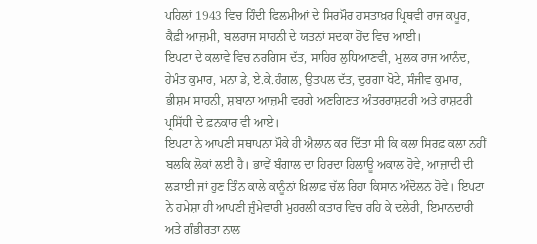ਪਹਿਲਾਂ 1943 ਵਿਚ ਹਿੰਦੀ ਫਿਲਮੀਆਂ ਦੇ ਸਿਰਮੌਰ ਹਸਤਾਖ਼ਰ ਪ੍ਰਿਥਵੀ ਰਾਜ ਕਪੂਰ, ਕੈਫ਼ੀ ਆਜ਼ਮੀ, ਬਲਰਾਜ ਸਾਹਨੀ ਦੇ ਯਤਨਾਂ ਸਦਕਾ ਹੋਂਦ ਵਿਚ ਆਈ।
ਇਪਟਾ ਦੇ ਕਲਾਵੇ ਵਿਚ ਨਰਗਿਸ ਦੱਤ, ਸਾਹਿਰ ਲੁਧਿਆਣਵੀ, ਮੁਲਕ ਰਾਜ ਆਨੰਦ, ਹੇਮੰਤ ਕੁਮਾਰ, ਮਨਾ ਡੇ, ਏ.ਕੇ.ਹੰਗਲ, ਉਤਪਲ ਦੱਤ, ਦੁਰਗਾ ਖੋਟੇ, ਸੰਜੀਵ ਕੁਮਾਰ, ਭੀਸ਼ਮ ਸਾਹਨੀ, ਸ਼ਬਾਨਾ ਆਜ਼ਮੀ ਵਰਗੇ ਅਣਗਿਣਤ ਅੰਤਰਰਾਸ਼ਟਰੀ ਅਤੇ ਰਾਸ਼ਟਰੀ ਪ੍ਰਸਿੱਧੀ ਦੇ ਫ਼ਨਕਾਰ ਵੀ ਆਏ।
ਇਪਟਾ ਨੇ ਆਪਣੀ ਸਥਾਪਨਾ ਮੌਕੇ ਹੀ ਐਲਾਨ ਕਰ ਦਿੱਤਾ ਸੀ ਕਿ ਕਲਾ ਸਿਰਫ਼ ਕਲਾ ਨਹੀਂ ਬਲਕਿ ਲੋਕਾਂ ਲਈ ਹੈ। ਭਾਵੇਂ ਬੰਗਾਲ ਦਾ ਹਿਰਦਾ ਹਿਲਾਊ ਅਕਾਲ ਹੋਵੇ, ਆਜ਼ਾਦੀ ਦੀ ਲੜਾਈ ਜਾਂ ਹੁਣ ਤਿੰਨ ਕਾਲੇ ਕਾਨੂੰਨਾਂ ਖ਼ਿਲਾਫ਼ ਚੱਲ ਰਿਹਾ ਕਿਸਾਨ ਅੰਦੋਲਨ ਹੋਵੇ। ਇਪਟਾ ਨੇ ਹਮੇਸ਼ਾ ਹੀ ਆਪਣੀ ਜ਼ੁੰਮੇਵਾਰੀ ਮੁਹਰਲੀ ਕਤਾਰ ਵਿਚ ਰਹਿ ਕੇ ਦਲੇਰੀ, ਇਮਾਨਦਾਰੀ ਅਤੇ ਗੰਭੀਰਤਾ ਨਾਲ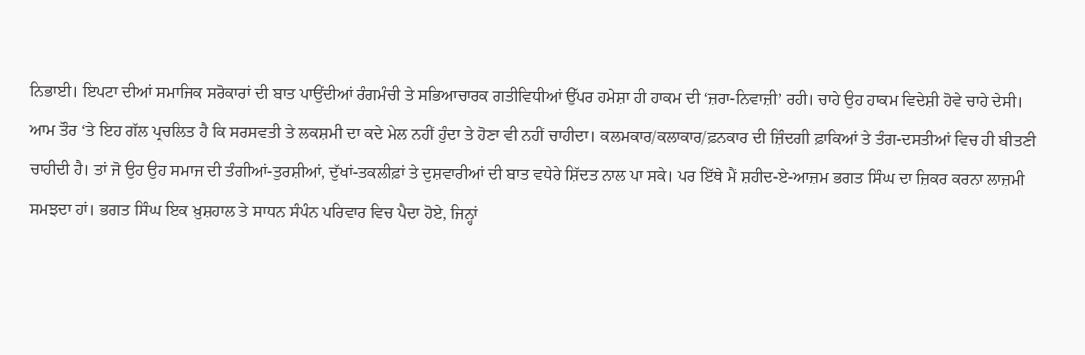ਨਿਭਾਈ। ਇਪਟਾ ਦੀਆਂ ਸਮਾਜਿਕ ਸਰੋਕਾਰਾਂ ਦੀ ਬਾਤ ਪਾਉਂਦੀਆਂ ਰੰਗਮੰਚੀ ਤੇ ਸਭਿਆਚਾਰਕ ਗਤੀਵਿਧੀਆਂ ਉੱਪਰ ਹਮੇਸ਼ਾ ਹੀ ਹਾਕਮ ਦੀ ‘ਜ਼ਰਾ-ਨਿਵਾਜ਼ੀ’ ਰਹੀ। ਚਾਹੇ ਉਹ ਹਾਕਮ ਵਿਦੇਸ਼ੀ ਹੋਵੇ ਚਾਹੇ ਦੇਸੀ।
ਆਮ ਤੌਰ ‘ਤੇ ਇਹ ਗੱਲ ਪ੍ਰਚਲਿਤ ਹੈ ਕਿ ਸਰਸਵਤੀ ਤੇ ਲਕਸ਼ਮੀ ਦਾ ਕਦੇ ਮੇਲ ਨਹੀਂ ਹੁੰਦਾ ਤੇ ਹੋਣਾ ਵੀ ਨਹੀਂ ਚਾਹੀਦਾ। ਕਲਮਕਾਰ/ਕਲਾਕਾਰ/ਫ਼ਨਕਾਰ ਦੀ ਜ਼ਿੰਦਗੀ ਫ਼ਾਕਿਆਂ ਤੇ ਤੰਗ-ਦਸਤੀਆਂ ਵਿਚ ਹੀ ਬੀਤਣੀ ਚਾਹੀਦੀ ਹੈ। ਤਾਂ ਜੋ ਉਹ ਉਹ ਸਮਾਜ ਦੀ ਤੰਗੀਆਂ-ਤੁਰਸ਼ੀਆਂ, ਦੁੱਖਾਂ-ਤਕਲੀਫ਼ਾਂ ਤੇ ਦੁਸ਼ਵਾਰੀਆਂ ਦੀ ਬਾਤ ਵਧੇਰੇ ਸ਼ਿੱਦਤ ਨਾਲ ਪਾ ਸਕੇ। ਪਰ ਇੱਥੇ ਮੈਂ ਸ਼ਹੀਦ-ਏ-ਆਜ਼ਮ ਭਗਤ ਸਿੰਘ ਦਾ ਜ਼ਿਕਰ ਕਰਨਾ ਲਾਜ਼ਮੀ ਸਮਝਦਾ ਹਾਂ। ਭਗਤ ਸਿੰਘ ਇਕ ਖ਼ੁਸ਼ਹਾਲ ਤੇ ਸਾਧਨ ਸੰਪੰਨ ਪਰਿਵਾਰ ਵਿਚ ਪੈਦਾ ਹੋਏ, ਜਿਨ੍ਹਾਂ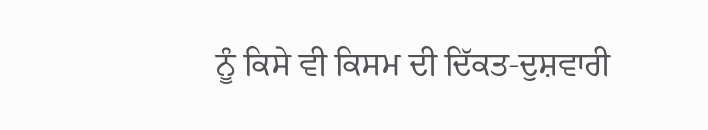ਨੂੰ ਕਿਸੇ ਵੀ ਕਿਸਮ ਦੀ ਦਿੱਕਤ-ਦੁਸ਼ਵਾਰੀ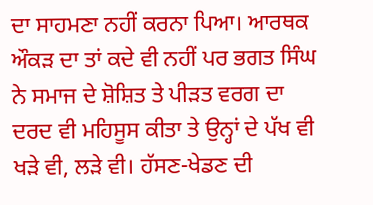ਦਾ ਸਾਹਮਣਾ ਨਹੀਂ ਕਰਨਾ ਪਿਆ। ਆਰਥਕ ਔਕੜ ਦਾ ਤਾਂ ਕਦੇ ਵੀ ਨਹੀਂ ਪਰ ਭਗਤ ਸਿੰਘ ਨੇ ਸਮਾਜ ਦੇ ਸ਼ੋਸ਼ਿਤ ਤੇ ਪੀੜਤ ਵਰਗ ਦਾ ਦਰਦ ਵੀ ਮਹਿਸੂਸ ਕੀਤਾ ਤੇ ਉਨ੍ਹਾਂ ਦੇ ਪੱਖ ਵੀ ਖੜੇ ਵੀ, ਲੜੇ ਵੀ। ਹੱਸਣ-ਖੇਡਣ ਦੀ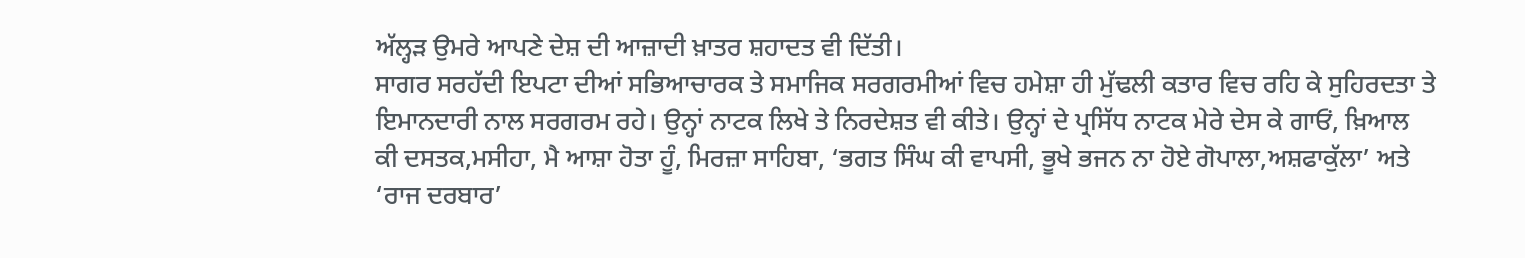ਅੱਲ੍ਹੜ ਉਮਰੇ ਆਪਣੇ ਦੇਸ਼ ਦੀ ਆਜ਼ਾਦੀ ਖ਼ਾਤਰ ਸ਼ਹਾਦਤ ਵੀ ਦਿੱਤੀ।
ਸਾਗਰ ਸਰਹੱਦੀ ਇਪਟਾ ਦੀਆਂ ਸਭਿਆਚਾਰਕ ਤੇ ਸਮਾਜਿਕ ਸਰਗਰਮੀਆਂ ਵਿਚ ਹਮੇਸ਼ਾ ਹੀ ਮੁੱਢਲੀ ਕਤਾਰ ਵਿਚ ਰਹਿ ਕੇ ਸੁਹਿਰਦਤਾ ਤੇ ਇਮਾਨਦਾਰੀ ਨਾਲ ਸਰਗਰਮ ਰਹੇ। ਉਨ੍ਹਾਂ ਨਾਟਕ ਲਿਖੇ ਤੇ ਨਿਰਦੇਸ਼ਤ ਵੀ ਕੀਤੇ। ਉਨ੍ਹਾਂ ਦੇ ਪ੍ਰਸਿੱਧ ਨਾਟਕ ਮੇਰੇ ਦੇਸ ਕੇ ਗਾਓਂ, ਖ਼ਿਆਲ ਕੀ ਦਸਤਕ,ਮਸੀਹਾ, ਮੈ ਆਸ਼ਾ ਹੋਤਾ ਹੂੰ, ਮਿਰਜ਼ਾ ਸਾਹਿਬਾ, ‘ਭਗਤ ਸਿੰਘ ਕੀ ਵਾਪਸੀ, ਭੂਖੇ ਭਜਨ ਨਾ ਹੋਏ ਗੋਪਾਲਾ,ਅਸ਼ਫਾਕੁੱਲਾ’ ਅਤੇ ‘ਰਾਜ ਦਰਬਾਰ’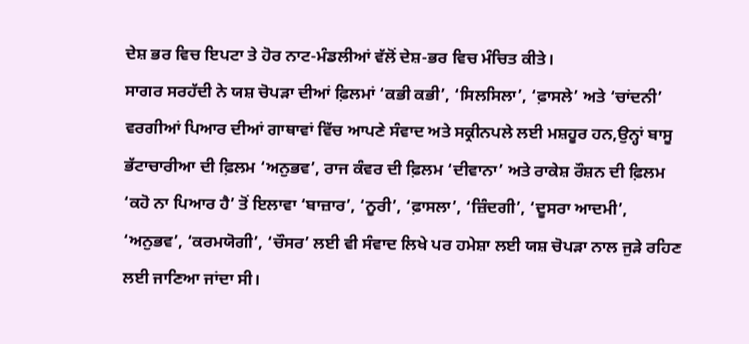ਦੇਸ਼ ਭਰ ਵਿਚ ਇਪਟਾ ਤੇ ਹੋਰ ਨਾਟ-ਮੰਡਲੀਆਂ ਵੱਲੋਂ ਦੇਸ਼-ਭਰ ਵਿਚ ਮੰਚਿਤ ਕੀਤੇ।
ਸਾਗਰ ਸਰਹੱਦੀ ਨੇ ਯਸ਼ ਚੋਪੜਾ ਦੀਆਂ ਫ਼ਿਲਮਾਂ ‘ਕਭੀ ਕਭੀ’, ‘ਸਿਲਸਿਲਾ’, ‘ਫ਼ਾਸਲੇ’ ਅਤੇ ‘ਚਾਂਦਨੀ’ ਵਰਗੀਆਂ ਪਿਆਰ ਦੀਆਂ ਗਾਥਾਵਾਂ ਵਿੱਚ ਆਪਣੇ ਸੰਵਾਦ ਅਤੇ ਸਕ੍ਰੀਨਪਲੇ ਲਈ ਮਸ਼ਹੂਰ ਹਨ,ਉਨ੍ਹਾਂ ਬਾਸੂ ਭੱਟਾਚਾਰੀਆ ਦੀ ਫ਼ਿਲਮ ‘ਅਨੁਭਵ’, ਰਾਜ ਕੰਵਰ ਦੀ ਫ਼ਿਲਮ ‘ਦੀਵਾਨਾ’ ਅਤੇ ਰਾਕੇਸ਼ ਰੌਸ਼ਨ ਦੀ ਫ਼ਿਲਮ ‘ਕਹੋ ਨਾ ਪਿਆਰ ਹੈ’ ਤੋਂ ਇਲਾਵਾ ‘ਬਾਜ਼ਾਰ’, ‘ਨੂਰੀ’, ‘ਫ਼ਾਸਲਾ’, ‘ਜ਼ਿੰਦਗੀ’, ‘ਦੂਸਰਾ ਆਦਮੀ’, ‘ਅਨੁਭਵ’, ‘ਕਰਮਯੋਗੀ’, ‘ਚੌਸਰ’ ਲਈ ਵੀ ਸੰਵਾਦ ਲਿਖੇ ਪਰ ਹਮੇਸ਼ਾ ਲਈ ਯਸ਼ ਚੋਪੜਾ ਨਾਲ ਜੁੜੇ ਰਹਿਣ ਲਈ ਜਾਣਿਆ ਜਾਂਦਾ ਸੀ।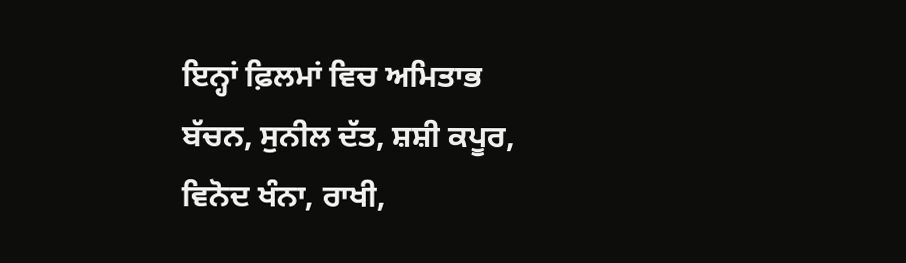ਇਨ੍ਹਾਂ ਫ਼ਿਲਮਾਂ ਵਿਚ ਅਮਿਤਾਭ ਬੱਚਨ, ਸੁਨੀਲ ਦੱਤ, ਸ਼ਸ਼ੀ ਕਪੂਰ, ਵਿਨੋਦ ਖੰਨਾ, ਰਾਖੀ,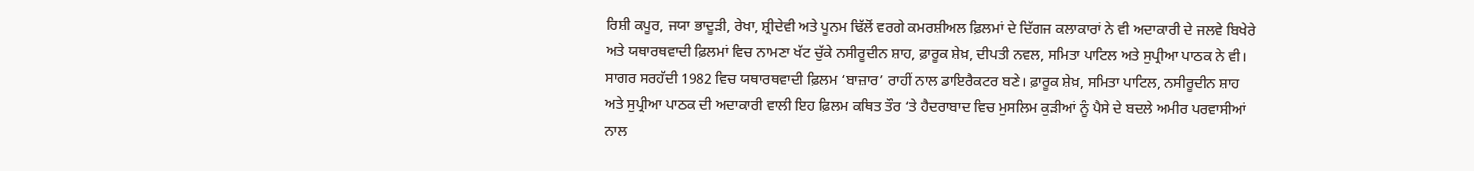ਰਿਸ਼ੀ ਕਪੂਰ, ਜਯਾ ਭਾਦੂੜੀ, ਰੇਖਾ, ਸ਼੍ਰੀਦੇਵੀ ਅਤੇ ਪੂਨਮ ਢਿੱਲੋਂ ਵਰਗੇ ਕਮਰਸ਼ੀਅਲ ਫ਼ਿਲਮਾਂ ਦੇ ਦਿੱਗਜ ਕਲਾਕਾਰਾਂ ਨੇ ਵੀ ਅਦਾਕਾਰੀ ਦੇ ਜਲਵੇ ਬਿਖੇਰੇ ਅਤੇ ਯਥਾਰਥਵਾਦੀ ਫ਼ਿਲਮਾਂ ਵਿਚ ਨਾਮਣਾ ਖੱਟ ਚੁੱਕੇ ਨਸੀਰੂਦੀਨ ਸ਼ਾਹ, ਫ਼ਾਰੂਕ ਸ਼ੇਖ਼, ਦੀਪਤੀ ਨਵਲ, ਸਮਿਤਾ ਪਾਟਿਲ ਅਤੇ ਸੁਪ੍ਰੀਆ ਪਾਠਕ ਨੇ ਵੀ।
ਸਾਗਰ ਸਰਹੱਦੀ 1982 ਵਿਚ ਯਥਾਰਥਵਾਦੀ ਫ਼ਿਲਮ ‘ਬਾਜ਼ਾਰ’ ਰਾਹੀਂ ਨਾਲ ਡਾਇਰੈਕਟਰ ਬਣੇ। ਫ਼ਾਰੂਕ ਸ਼ੇਖ਼, ਸਮਿਤਾ ਪਾਟਿਲ, ਨਸੀਰੂਦੀਨ ਸ਼ਾਹ ਅਤੇ ਸੁਪ੍ਰੀਆ ਪਾਠਕ ਦੀ ਅਦਾਕਾਰੀ ਵਾਲੀ ਇਹ ਫ਼ਿਲਮ ਕਥਿਤ ਤੌਰ ‘ਤੇ ਹੈਦਰਾਬਾਦ ਵਿਚ ਮੁਸਲਿਮ ਕੁੜੀਆਂ ਨੂੰ ਪੈਸੇ ਦੇ ਬਦਲੇ ਅਮੀਰ ਪਰਵਾਸੀਆਂ ਨਾਲ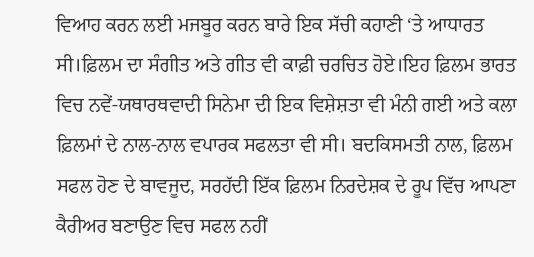ਵਿਆਹ ਕਰਨ ਲਈ ਮਜਬੂਰ ਕਰਨ ਬਾਰੇ ਇਕ ਸੱਚੀ ਕਹਾਣੀ ‘ਤੇ ਆਧਾਰਤ ਸੀ।ਫ਼ਿਲਮ ਦਾ ਸੰਗੀਤ ਅਤੇ ਗੀਤ ਵੀ ਕਾਫ਼ੀ ਚਰਚਿਤ ਹੋਏ।ਇਹ ਫ਼ਿਲਮ ਭਾਰਤ ਵਿਚ ਨਵੇਂ-ਯਥਾਰਥਵਾਦੀ ਸਿਨੇਮਾ ਦੀ ਇਕ ਵਿਸ਼ੇਸ਼ਤਾ ਵੀ ਮੰਨੀ ਗਈ ਅਤੇ ਕਲਾ ਫ਼ਿਲਮਾਂ ਦੇ ਨਾਲ-ਨਾਲ ਵਪਾਰਕ ਸਫਲਤਾ ਵੀ ਸੀ। ਬਦਕਿਸਮਤੀ ਨਾਲ, ਫ਼ਿਲਮ ਸਫਲ ਹੋਣ ਦੇ ਬਾਵਜੂਦ, ਸਰਹੱਦੀ ਇੱਕ ਫ਼ਿਲਮ ਨਿਰਦੇਸ਼ਕ ਦੇ ਰੂਪ ਵਿੱਚ ਆਪਣਾ ਕੈਰੀਅਰ ਬਣਾਉਣ ਵਿਚ ਸਫਲ ਨਹੀਂ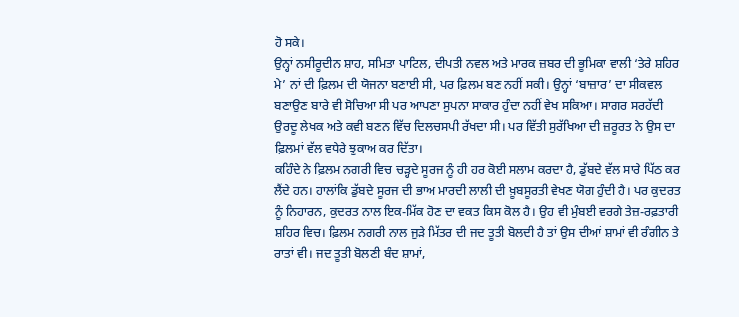ਹੋ ਸਕੇ।
ਉਨ੍ਹਾਂ ਨਸੀਰੂਦੀਨ ਸ਼ਾਹ, ਸਮਿਤਾ ਪਾਟਿਲ, ਦੀਪਤੀ ਨਵਲ ਅਤੇ ਮਾਰਕ ਜ਼ਬਰ ਦੀ ਭੂਮਿਕਾ ਵਾਲੀ ‘ਤੇਰੇ ਸ਼ਹਿਰ ਮੇ’ ਨਾਂ ਦੀ ਫ਼ਿਲਮ ਦੀ ਯੋਜਨਾ ਬਣਾਈ ਸੀ, ਪਰ ਫ਼ਿਲਮ ਬਣ ਨਹੀਂ ਸਕੀ। ਉਨ੍ਹਾਂ ‘ਬਾਜ਼ਾਰ’ ਦਾ ਸੀਕਵਲ ਬਣਾਉਣ ਬਾਰੇ ਵੀ ਸੋਚਿਆ ਸੀ ਪਰ ਆਪਣਾ ਸੁਪਨਾ ਸਾਕਾਰ ਹੁੰਦਾ ਨਹੀਂ ਵੇਖ ਸਕਿਆ। ਸਾਗਰ ਸਰਹੱਦੀ ਉਰਦੂ ਲੇਖਕ ਅਤੇ ਕਵੀ ਬਣਨ ਵਿੱਚ ਦਿਲਚਸਪੀ ਰੱਖਦਾ ਸੀ। ਪਰ ਵਿੱਤੀ ਸੁਰੱਖਿਆ ਦੀ ਜ਼ਰੂਰਤ ਨੇ ਉਸ ਦਾ ਫ਼ਿਲਮਾਂ ਵੱਲ ਵਧੇਰੇ ਝੁਕਾਅ ਕਰ ਦਿੱਤਾ।
ਕਹਿੰਦੇ ਨੇ ਫ਼ਿਲਮ ਨਗਰੀ ਵਿਚ ਚੜ੍ਹਦੇ ਸੂਰਜ ਨੂੰ ਹੀ ਹਰ ਕੋਈ ਸਲਾਮ ਕਰਦਾ ਹੈ, ਡੁੱਬਦੇ ਵੱਲ ਸਾਰੇ ਪਿੱਠ ਕਰ ਲੈਂਦੇ ਹਨ। ਹਾਲਾਂਕਿ ਡੁੱਬਦੇ ਸੂਰਜ ਦੀ ਭਾਅ ਮਾਰਦੀ ਲਾਲੀ ਦੀ ਖ਼ੂਬਸੂਰਤੀ ਵੇਖਣ ਯੋਗ ਹੁੰਦੀ ਹੈ। ਪਰ ਕੁਦਰਤ ਨੂੰ ਨਿਹਾਰਨ, ਕੁਦਰਤ ਨਾਲ ਇਕ-ਮਿੱਕ ਹੋਣ ਦਾ ਵਕਤ ਕਿਸ ਕੋਲ ਹੈ। ਉਹ ਵੀ ਮੁੰਬਈ ਵਰਗੇ ਤੇਜ਼-ਰਫ਼ਤਾਰੀ ਸ਼ਹਿਰ ਵਿਚ। ਫ਼ਿਲਮ ਨਗਰੀ ਨਾਲ ਜੁੜੇ ਮਿੱਤਰ ਦੀ ਜਦ ਤੂਤੀ ਬੋਲਦੀ ਹੈ ਤਾਂ ਉਸ ਦੀਆਂ ਸ਼ਾਮਾਂ ਵੀ ਰੰਗੀਨ ਤੇ ਰਾਤਾਂ ਵੀ। ਜਦ ਤੂਤੀ ਬੋਲਣੀ ਬੰਦ ਸ਼ਾਮਾਂ,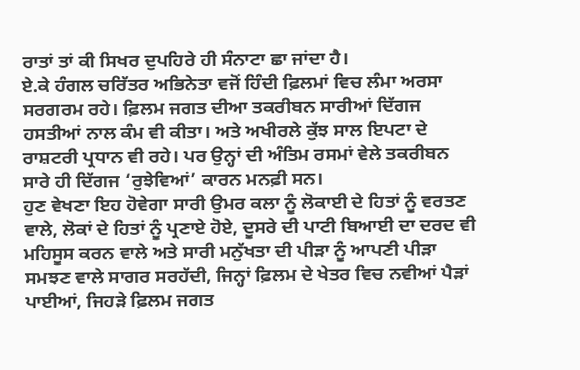ਰਾਤਾਂ ਤਾਂ ਕੀ ਸਿਖਰ ਦੁਪਹਿਰੇ ਹੀ ਸੰਨਾਟਾ ਛਾ ਜਾਂਦਾ ਹੈ।
ਏ.ਕੇ ਹੰਗਲ ਚਰਿੱਤਰ ਅਭਿਨੇਤਾ ਵਜੋਂ ਹਿੰਦੀ ਫ਼ਿਲਮਾਂ ਵਿਚ ਲੰਮਾ ਅਰਸਾ ਸਰਗਰਮ ਰਹੇ। ਫ਼ਿਲਮ ਜਗਤ ਦੀਆ ਤਕਰੀਬਨ ਸਾਰੀਆਂ ਦਿੱਗਜ ਹਸਤੀਆਂ ਨਾਲ ਕੰਮ ਵੀ ਕੀਤਾ। ਅਤੇ ਅਖੀਰਲੇ ਕੁੱਝ ਸਾਲ ਇਪਟਾ ਦੇ ਰਾਸ਼ਟਰੀ ਪ੍ਰਧਾਨ ਵੀ ਰਹੇ। ਪਰ ਉਨ੍ਹਾਂ ਦੀ ਅੰਤਿਮ ਰਸਮਾਂ ਵੇਲੇ ਤਕਰੀਬਨ ਸਾਰੇ ਹੀ ਦਿੱਗਜ ‘ਰੁਝੇਵਿਆਂ’ ਕਾਰਨ ਮਨਫ਼ੀ ਸਨ।
ਹੁਣ ਵੇਖਣਾ ਇਹ ਹੋਵੇਗਾ ਸਾਰੀ ਉਮਰ ਕਲਾ ਨੂੰ ਲੋਕਾਈ ਦੇ ਹਿਤਾਂ ਨੂੰ ਵਰਤਣ ਵਾਲੇ, ਲੋਕਾਂ ਦੇ ਹਿਤਾਂ ਨੂੰ ਪ੍ਰਣਾਏ ਹੋਏ, ਦੂਸਰੇ ਦੀ ਪਾਟੀ ਬਿਆਈ ਦਾ ਦਰਦ ਵੀ ਮਹਿਸੂਸ ਕਰਨ ਵਾਲੇ ਅਤੇ ਸਾਰੀ ਮਨੁੱਖਤਾ ਦੀ ਪੀੜਾ ਨੂੰ ਆਪਣੀ ਪੀੜਾ ਸਮਝਣ ਵਾਲੇ ਸਾਗਰ ਸਰਹੱਦੀ, ਜਿਨ੍ਹਾਂ ਫ਼ਿਲਮ ਦੇ ਖੇਤਰ ਵਿਚ ਨਵੀਆਂ ਪੈੜਾਂ ਪਾਈਆਂ, ਜਿਹੜੇ ਫ਼ਿਲਮ ਜਗਤ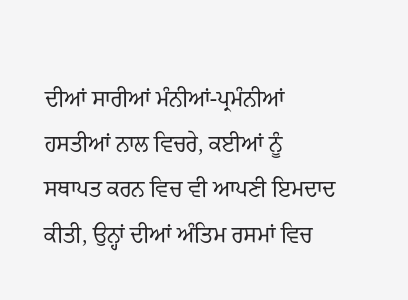ਦੀਆਂ ਸਾਰੀਆਂ ਮੰਨੀਆਂ-ਪ੍ਰਮੰਨੀਆਂ ਹਸਤੀਆਂ ਨਾਲ ਵਿਚਰੇ, ਕਈਆਂ ਨੂੰ ਸਥਾਪਤ ਕਰਨ ਵਿਚ ਵੀ ਆਪਣੀ ਇਮਦਾਦ ਕੀਤੀ, ਉਨ੍ਹਾਂ ਦੀਆਂ ਅੰਤਿਮ ਰਸਮਾਂ ਵਿਚ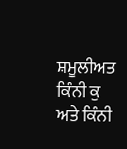ਸ਼ਮੂਲੀਅਤ ਕਿੰਨੀ ਕੁ ਅਤੇ ਕਿੰਨੀ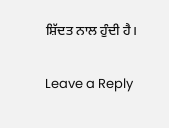ਸ਼ਿੱਦਤ ਨਾਲ ਹੁੰਦੀ ਹੈ।

Leave a Reply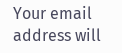Your email address will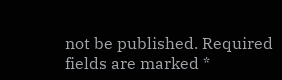not be published. Required fields are marked *